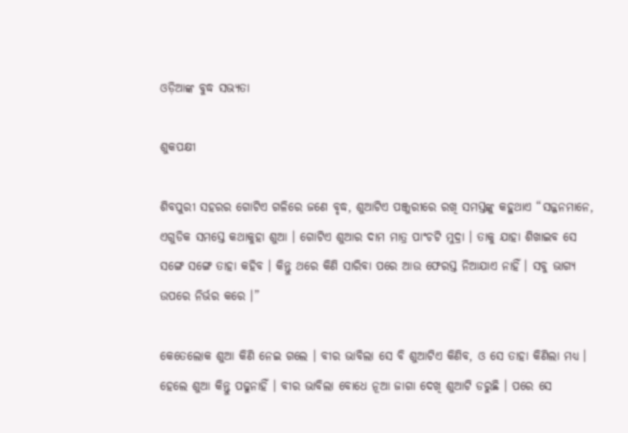ଓଡ଼ିଆଙ୍କ ବୁଦ୍ଧ ସଭ୍ୟତା

ଶୁକପକ୍ଷୀ

ଶିବପୁରୀ ସହରର ଗୋଟିଏ ଗଳିରେ ଜଣେ ବୃଦ୍ଧ, ଶୁଆଟିଏ ପଞ୍ଜୁରୀରେ ରଖି ସମସ୍ତଙ୍କୁ କହୁଥାଏ “ସଜ୍ଜନମାନେ, ଏଗୁଡିକ ସମସ୍ତେ କଥାକୁହା ଶୁଆ । ଗୋଟିଏ ଶୁଆର ଦାମ ମାତ୍ର ପାଂଚଟି ମୁଦ୍ରା । ତାକୁ ଯାହା ଶିଖାଇବ ସେ ସଙ୍ଗେ ସଙ୍ଗେ ତାହା କହିବ । କିନ୍ତୁ ଥରେ କିଣି ସାରିବା ପରେ ଆଉ ଫେରସ୍ତ ନିଆଯାଏ ନାହିଁ । ସବୁ ଭାଗ୍ୟ ଉପରେ ନିର୍ଭର କରେ ।”

କେତେଲୋକ ଶୁଆ କିଣି ନେଇ ଗଲେ । ବୀର ଭାବିଲା ସେ ବି ଶୁଆଟିଏ କିଣିବ, ଓ ସେ ତାହା କିଣିଲା ମଧ୍ୟ । ହେଲେ ଶୁଆ କିନ୍ତୁ ପଢୁନାହିଁ । ବୀର ଭାବିଲା ବୋଧେ ନୂଆ ଜାଗା ଦେଖି ଶୁଆଟି ଡରୁଛି । ପରେ ସେ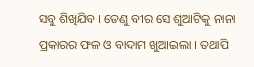ସବୁ ଶିଖିଯିବ । ତେଣୁ ବୀର ସେ ଶୁଆଟିକୁ ନାନା ପ୍ରକାରର ଫଳ ଓ ବାଦାମ ଖୁଆଇଲା । ତଥାପି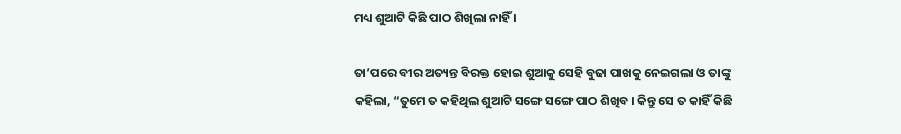ମଧ୍ୟ ଶୁଆଟି କିଛି ପାଠ ଶିଖିଲା ନାହିଁ ।

ତା’ପରେ ବୀର ଅତ୍ୟନ୍ତ ବିରକ୍ତ ହୋଇ ଶୁଆକୁ ସେହି ବୁଢା ପାଖକୁ ନେଇଗଲା ଓ ତାଙ୍କୁ କହିଲା, “ତୁମେ ତ କହିଥିଲ ଶୁଆଟି ସଙ୍ଗେ ସଙ୍ଗେ ପାଠ ଶିଖିବ । କିନ୍ତୁ ସେ ତ କାହିଁ କିଛି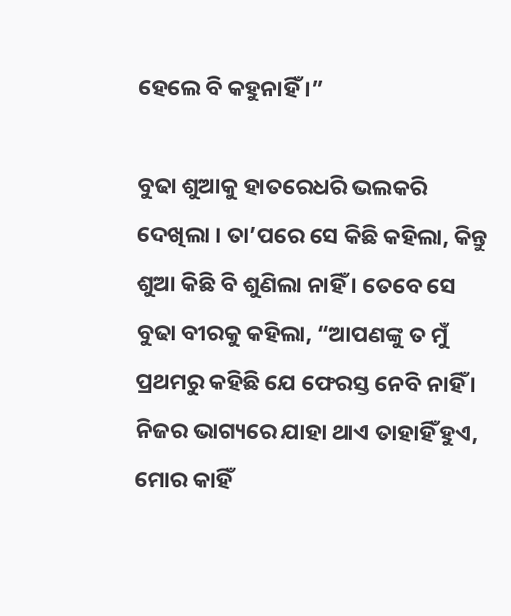ହେଲେ ବି କହୁନାହିଁ ।”

ବୁଢା ଶୁଆକୁ ହାତରେଧରି ଭଲକରି ଦେଖିଲା । ତା’ପରେ ସେ କିଛି କହିଲା, କିନ୍ତୁ ଶୁଆ କିଛି ବି ଶୁଣିଲା ନାହିଁ । ତେବେ ସେ ବୁଢା ବୀରକୁ କହିଲା, “ଆପଣଙ୍କୁ ତ ମୁଁ ପ୍ରଥମରୁ କହିଛି ଯେ ଫେରସ୍ତ ନେବି ନାହିଁ । ନିଜର ଭାଗ୍ୟରେ ଯାହା ଥାଏ ତାହାହିଁ ହୁଏ, ମୋର କାହିଁ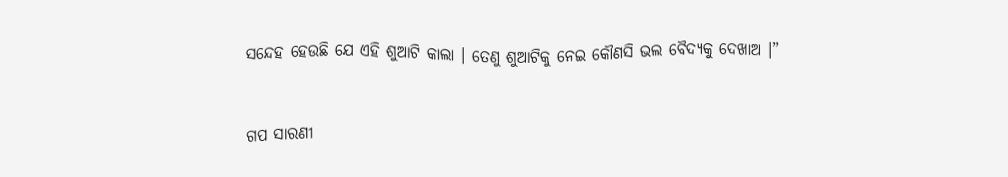ସନ୍ଦେହ ହେଉଛି ଯେ ଏହି ଶୁଆଟି କାଲା । ତେଣୁ ଶୁଆଟିକୁ ନେଇ କୌଣସି ଭଲ ବୈଦ୍ୟକୁ ଦେଖାଅ ।”


ଗପ ସାରଣୀ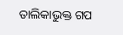ତାଲିକାଭୁକ୍ତ ଗପ